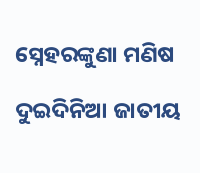ସ୍ନେହରଙ୍କୁଣା ମଣିଷ

ଦୁଇଦିନିଆ ଜାତୀୟ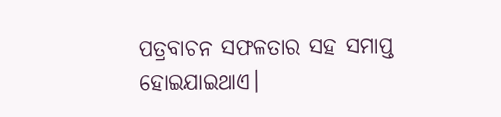ପତ୍ରବାଚନ ସଫଳତାର ସହ ସମାପ୍ତ ହୋଇଯାଇଥାଏ।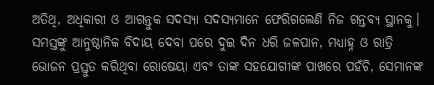ଅତିଥି, ଅଧିକାରୀ ଓ ଆଗନ୍ତୁକ ସଦସ୍ୟା ସଦସ୍ୟମାନେ ଫେରିଗଲେଣି ନିଜ ଗନ୍ତବ୍ୟ ସ୍ଥାନକୁ। ସମସ୍ତଙ୍କୁ ଆନୁଷ୍ଠାନିକ ବିଦାୟ ଦେବା ପରେ ଦୁଇ ଦିନ ଧରି ଜଳପାନ, ମଧ୍ୟାହ୍ନ ଓ ରାତ୍ରି ଭୋଜନ ପ୍ରସ୍ତୁତ କରିଥିବା ରୋଷେୟା ଏବଂ ତାଙ୍କ ସହଯୋଗୀଙ୍କ ପାଖରେ ପହଁଚି, ସେମାନଙ୍କ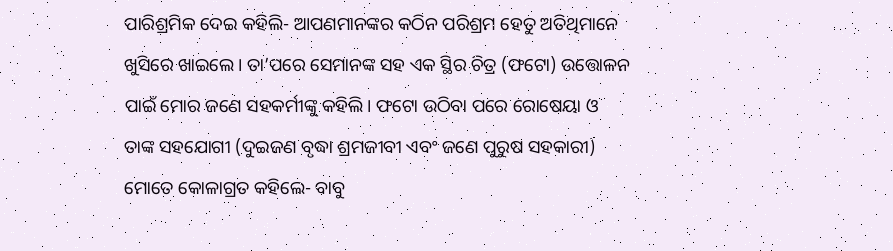ପାରିଶ୍ରମିକ ଦେଇ କହିଲି- ଆପଣମାନଙ୍କର କଠିନ ପରିଶ୍ରମ ହେତୁ ଅତିଥିମାନେ ଖୁସିରେ ଖାଇଲେ। ତା’ପରେ ସେମାନଙ୍କ ସହ ଏକ ସ୍ଥିର ଚିତ୍ର (ଫଟୋ) ଉତ୍ତୋଳନ ପାଇଁ ମୋର ଜଣେ ସହକର୍ମୀଙ୍କୁ କହିଲି। ଫଟୋ ଉଠିବା ପରେ ରୋଷେୟା ଓ ତାଙ୍କ ସହଯୋଗୀ (ଦୁଇଜଣ ବୃଦ୍ଧା ଶ୍ରମଜୀବୀ ଏବଂ ଜଣେ ପୁରୁଷ ସହକାରୀ) ମୋତେ କୋଳାଗ୍ରତ କହିଲେ- ବାବୁ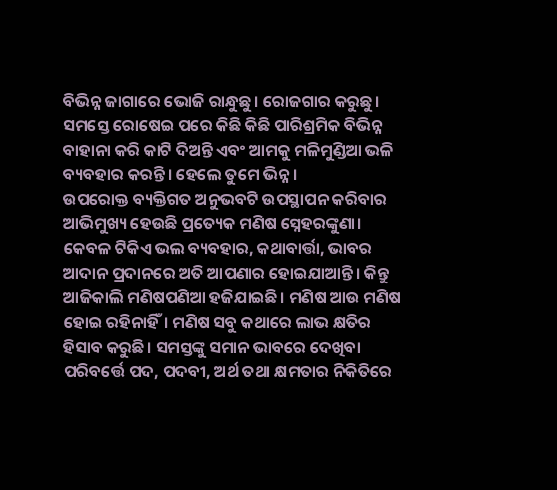ବିଭିନ୍ନ ଜାଗାରେ ଭୋଜି ରାନ୍ଧୁଛୁ। ରୋଜଗାର କରୁଛୁ। ସମସ୍ତେ ରୋଷେଇ ପରେ କିଛି କିଛି ପାରିଶ୍ରମିକ ବିଭିନ୍ନ ବାହାନା କରି କାଟି ଦିଅନ୍ତି ଏବଂ ଆମକୁ ମଳିମୁଣ୍ଡିଆ ଭଳି ବ୍ୟବହାର କରନ୍ତି। ହେଲେ ତୁମେ ଭିନ୍ନ ।
ଉପରୋକ୍ତ ବ୍ୟକ୍ତିଗତ ଅନୁଭବଟି ଉପସ୍ଥାପନ କରିବାର ଆଭିମୁଖ୍ୟ ହେଉଛି ପ୍ରତ୍ୟେକ ମଣିଷ ସ୍ନେହରଙ୍କୁଣା। କେବଳ ଟିକିଏ ଭଲ ବ୍ୟବହାର, କଥାବାର୍ତ୍ତା, ଭାବର ଆଦାନ ପ୍ରଦାନରେ ଅତି ଆପଣାର ହୋଇଯାଆନ୍ତି। କିନ୍ତୁ ଆଜିକାଲି ମଣିଷପଣିଆ ହଜିଯାଇଛି। ମଣିଷ ଆଉ ମଣିଷ ହୋଇ ରହିନାହିଁ। ମଣିଷ ସବୁ କଥାରେ ଲାଭ କ୍ଷତିର ହିସାବ କରୁଛି। ସମସ୍ତଙ୍କୁ ସମାନ ଭାବରେ ଦେଖିବା ପରିବର୍ତ୍ତେ ପଦ, ପଦବୀ, ଅର୍ଥ ତଥା କ୍ଷମତାର ନିକିତିରେ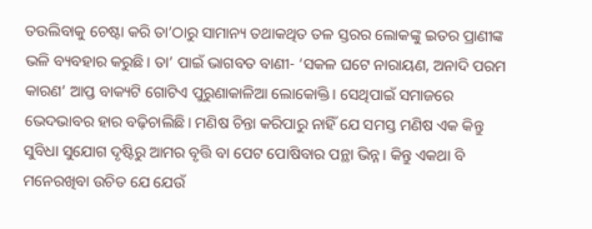ତଉଲିବାକୁ ଚେଷ୍ଟା କରି ତା’ଠାରୁ ସାମାନ୍ୟ ତଥାକଥିତ ତଳ ସ୍ତରର ଲୋକଙ୍କୁ ଇତର ପ୍ରାଣୀଙ୍କ ଭଳି ବ୍ୟବହାର କରୁଛି। ତା’ ପାଇଁ ଭାଗବତ ବାଣୀ- ‘ସକଳ ଘଟେ ନାରାୟଣ, ଅନାଦି ପରମ କାରଣ’ ଆପ୍ତ ବାକ୍ୟଟି ଗୋଟିଏ ପୁରୁଣାକାଳିଆ ଲୋକୋକ୍ତି। ସେଥିପାଇଁ ସମାଜରେ ଭେଦଭାବର ହାର ବଢ଼ିଚାଲିଛି। ମଣିଷ ଚିନ୍ତା କରିପାରୁ ନାହିଁ ଯେ ସମସ୍ତ ମଣିଷ ଏକ କିନ୍ତୁ ସୁବିଧା ସୁଯୋଗ ଦୃଷ୍ଟିରୁ ଆମର ବୃତ୍ତି ବା ପେଟ ପୋଷିବାର ପନ୍ଥା ଭିନ୍ନ। କିନ୍ତୁ ଏକଥା ବି ମନେରଖିବା ଉଚିତ ଯେ ଯେଉଁ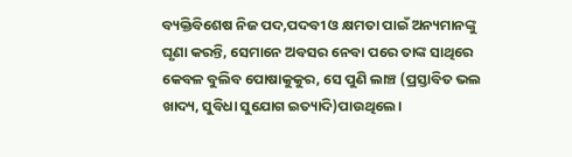ବ୍ୟକ୍ତିବିଶେଷ ନିଜ ପଦ,ପଦବୀ ଓ କ୍ଷମତା ପାଇଁ ଅନ୍ୟମାନଙ୍କୁ ଘୃଣା କରନ୍ତି, ସେମାନେ ଅବସର ନେବା ପରେ ତାଙ୍କ ସାଥିରେ କେବଳ ବୁଲିବ ପୋଷାକୁକୁର, ସେ ପୁଣି ଲାଞ୍ଚ (ପ୍ରସ୍ତାବିତ ଭଲ ଖାଦ୍ୟ, ସୁବିଧା ସୁଯୋଗ ଇତ୍ୟାଦି)ପାଉଥିଲେ।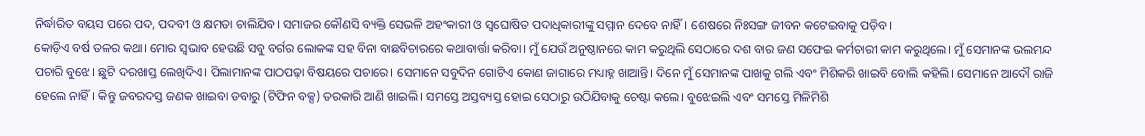ନିର୍ଦ୍ଧାରିତ ବୟସ ପରେ ପଦ, ପଦବୀ ଓ କ୍ଷମତା ଚାଲିଯିବ। ସମାଜର କୌଣସି ବ୍ୟକ୍ତି ସେଭଳି ଅହଂକାରୀ ଓ ସ୍ବଘୋଷିତ ପଦାଧିକାରୀଙ୍କୁ ସମ୍ମାନ ଦେବେ ନାହିଁ। ଶେଷରେ ନିଃସଙ୍ଗ ଜୀବନ କଟେଇବାକୁ ପଡ଼ିବ।
କୋଡ଼ିଏ ବର୍ଷ ତଳର କଥା। ମୋର ସ୍ବଭାବ ହେଉଛି ସବୁ ବର୍ଗର ଲୋକଙ୍କ ସହ ବିନା ବାଛବିଚାରରେ କଥାବାର୍ତ୍ତା କରିବା। ମୁଁ ଯେଉଁ ଅନୁଷ୍ଠାନରେ କାମ କରୁଥିଲି ସେଠାରେ ଦଶ ବାର ଜଣ ସଫେଇ କର୍ମଚାରୀ କାମ କରୁଥିଲେ। ମୁଁ ସେମାନଙ୍କ ଭଲମନ୍ଦ ପଚାରି ବୁଝେ। ଛୁଟି ଦରଖାସ୍ତ ଲେଖିଦିଏ। ପିଲାମାନଙ୍କ ପାଠପଢ଼ା ବିଷୟରେ ପଚାରେ। ସେମାନେ ସବୁଦିନ ଗୋଟିଏ କୋଣ ଜାଗାରେ ମଧ୍ୟାହ୍ନ ଖାଆନ୍ତି। ଦିନେ ମୁଁ ସେମାନଙ୍କ ପାଖକୁ ଗଲି ଏବଂ ମିଶିକରି ଖାଇବି ବୋଲି କହିଲି। ସେମାନେ ଆଦୌ ରାଜି ହେଲେ ନାହିଁ। କିନ୍ତୁ ଜବରଦସ୍ତ ଜଣକ ଖାଇବା ଡବାରୁ (ଟିଫିନ ବକ୍ସ) ତରକାରି ଆଣି ଖାଇଲି। ସମସ୍ତେ ଅସ୍ତବ୍ୟସ୍ତ ହୋଇ ସେଠାରୁ ଉଠିଯିବାକୁ ଚେଷ୍ଟା କଲେ। ବୁଝେଇଲି ଏବଂ ସମସ୍ତେ ମିଳିମିଶି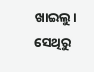ଖାଇଲୁ। ସେଥିରୁ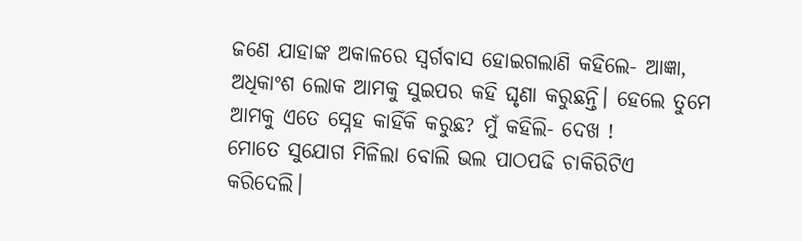ଜଣେ ଯାହାଙ୍କ ଅକାଳରେ ସ୍ବର୍ଗବାସ ହୋଇଗଲାଣି କହିଲେ- ଆଜ୍ଞା, ଅଧିକାଂଶ ଲୋକ ଆମକୁ ସୁଇପର କହି ଘୃଣା କରୁଛନ୍ତି। ହେଲେ ତୁମେ ଆମକୁ ଏତେ ସ୍ନେହ କାହିଁକି କରୁଛ? ମୁଁ କହିଲି- ଦେଖ !
ମୋତେ ସୁଯୋଗ ମିଳିଲା ବୋଲି ଭଲ ପାଠପଢି ଚାକିରିଟିଏ କରିଦେଲି।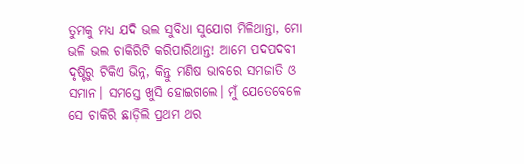ତୁମକୁ ମଧ୍ୟ ଯଦି ଭଲ ସୁବିଧା ସୁଯୋଗ ମିଳିଥାନ୍ତା, ମୋ ଭଳି ଭଲ ଚାକିରିଟି କରିପାରିଥାନ୍ତ! ଆମେ ପଦପଦବୀ ଦୃଷ୍ଟିରୁ ଟିକିଏ ଭିନ୍ନ, କିନ୍ତୁ ମଣିଷ ଭାବରେ ସମଜାତି ଓ ସମାନ। ସମସ୍ତେ ଖୁସି ହୋଇଗଲେ। ମୁଁ ଯେତେବେଳେ ସେ ଚାକିରି ଛାଡ଼ିଲି ପ୍ରଥମ ଥର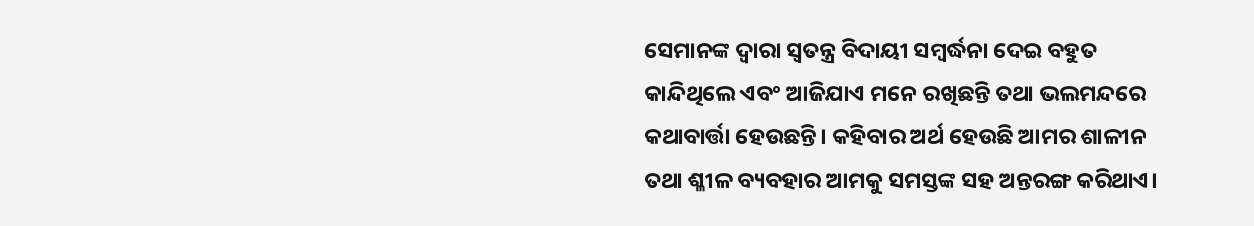ସେମାନଙ୍କ ଦ୍ବାରା ସ୍ବତନ୍ତ୍ର ବିଦାୟୀ ସମ୍ବର୍ଦ୍ଧନା ଦେଇ ବହୁତ କାନ୍ଦିଥିଲେ ଏବଂ ଆଜିଯାଏ ମନେ ରଖିଛନ୍ତି ତଥା ଭଲମନ୍ଦରେ କଥାବାର୍ତ୍ତା ହେଉଛନ୍ତି। କହିବାର ଅର୍ଥ ହେଉଛି ଆମର ଶାଳୀନ ତଥା ଶ୍ଳୀଳ ବ୍ୟବହାର ଆମକୁ ସମସ୍ତଙ୍କ ସହ ଅନ୍ତରଙ୍ଗ କରିଥାଏ।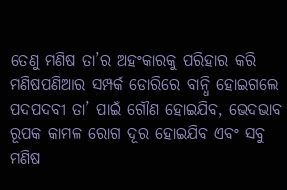ତେଣୁ ମଣିଷ ତା’ର ଅହଂକାରକୁ ପରିହାର କରି ମଣିଷପଣିଆର ସମ୍ପର୍କ ଡୋରିରେ ବାନ୍ଧି ହୋଇଗଲେ ପଦପଦବୀ ତା’ ପାଇଁ ଗୌଣ ହୋଇଯିବ, ଭେଦଭାବ ରୂପକ କାମଳ ରୋଗ ଦୂର ହୋଇଯିବ ଏବଂ ସବୁ ମଣିଷ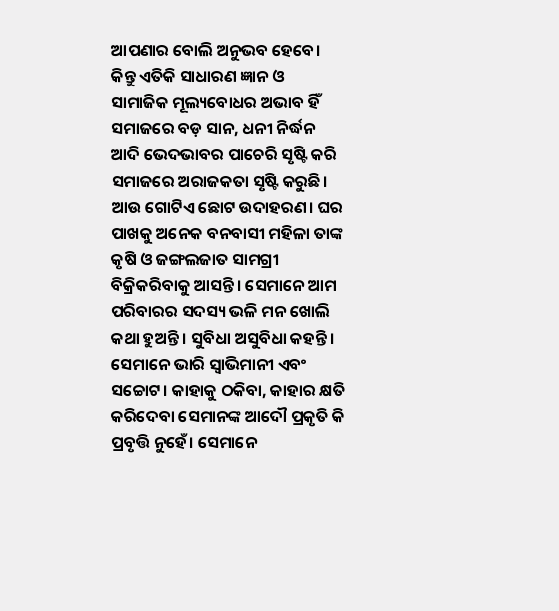ଆପଣାର ବୋଲି ଅନୁଭବ ହେବେ। କିନ୍ତୁ ଏତିକି ସାଧାରଣ ଜ୍ଞାନ ଓ ସାମାଜିକ ମୂଲ୍ୟବୋଧର ଅଭାବ ହିଁ ସମାଜରେ ବଡ଼ ସାନ, ଧନୀ ନିର୍ଦ୍ଧନ ଆଦି ଭେଦଭାବର ପାଚେରି ସୃଷ୍ଟି କରି ସମାଜରେ ଅରାଜକତା ସୃଷ୍ଟି କରୁଛି।
ଆଉ ଗୋଟିଏ ଛୋଟ ଉଦାହରଣ। ଘର ପାଖକୁ ଅନେକ ବନବାସୀ ମହିଳା ତାଙ୍କ କୃଷି ଓ ଜଙ୍ଗଲଜାତ ସାମଗ୍ରୀ ବିକ୍ରିକରିବାକୁ ଆସନ୍ତି। ସେମାନେ ଆମ ପରିବାରର ସଦସ୍ୟ ଭଳି ମନ ଖୋଲି କଥା ହୁଅନ୍ତି। ସୁବିଧା ଅସୁବିଧା କହନ୍ତି। ସେମାନେ ଭାରି ସ୍ବାଭିମାନୀ ଏବଂ ସଚ୍ଚୋଟ। କାହାକୁ ଠକିବା, କାହାର କ୍ଷତି କରିଦେବା ସେମାନଙ୍କ ଆଦୌ ପ୍ରକୃତି କି ପ୍ରବୃତ୍ତି ନୁହେଁ। ସେମାନେ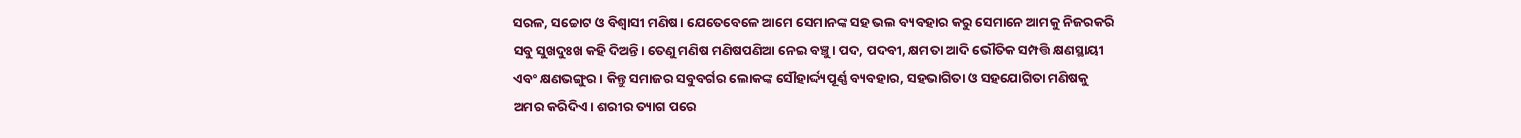ସରଳ, ସଚ୍ଚୋଟ ଓ ବିଶ୍ବାସୀ ମଣିଷ। ଯେତେବେଳେ ଆମେ ସେମାନଙ୍କ ସହ ଭଲ ବ୍ୟବହାର କରୁ ସେମାନେ ଆମକୁ ନିଜରକରି ସବୁ ସୁଖଦୁଃଖ କହି ଦିଅନ୍ତି। ତେଣୁ ମଣିଷ ମଣିଷପଣିଆ ନେଇ ବଞ୍ଚୁ। ପଦ, ପଦବୀ, କ୍ଷମତା ଆଦି ଭୌତିକ ସମ୍ପତ୍ତି କ୍ଷଣସ୍ଥାୟୀ ଏବଂ କ୍ଷଣଭଙ୍ଗୁର। କିନ୍ତୁ ସମାଜର ସବୁବର୍ଗର ଲୋକଙ୍କ ସୌହାର୍ଦ୍ଦ୍ୟପୂର୍ଣ୍ଣ ବ୍ୟବହାର, ସହଭାଗିତା ଓ ସହଯୋଗିତା ମଣିଷକୁ ଅମର କରିଦିଏ। ଶରୀର ତ୍ୟାଗ ପରେ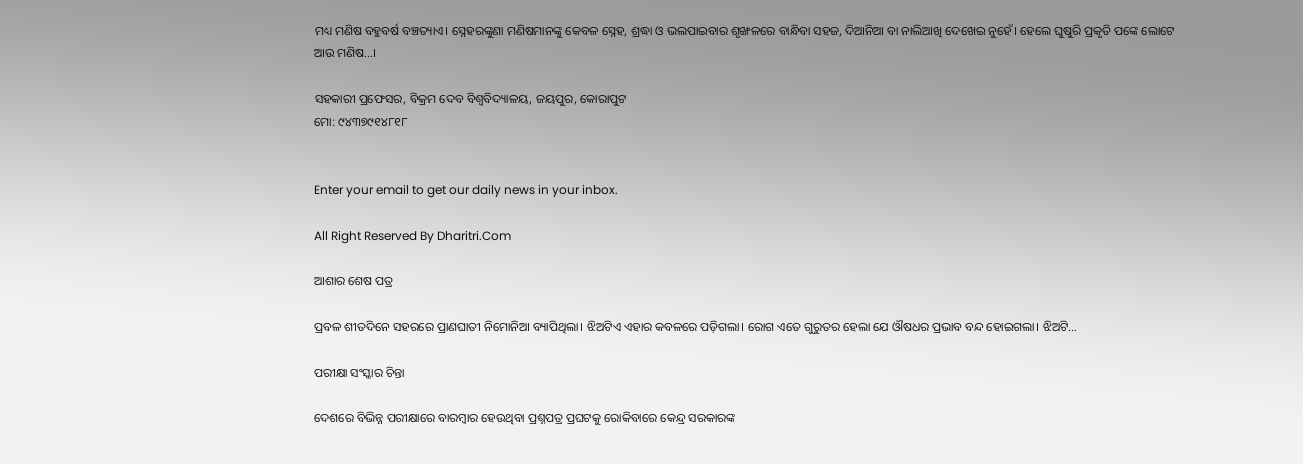ମଧ୍ୟ ମଣିଷ ବହୁବର୍ଷ ବଞ୍ଚତ୍ୟାଏ। ସ୍ନେହରଙ୍କୁଣା ମଣିଷମାନଙ୍କୁ କେବଳ ସ୍ନେହ, ଶ୍ରଦ୍ଧା ଓ ଭଲପାଇବାର ଶୃଙ୍ଖଳରେ ବାନ୍ଧିବା ସହଜ, ଦିଆନିଆ ବା ନାଲିଆଖି ଦେଖେଇ ନୁହେଁ। ହେଲେ ଘୁଷୁରି ପ୍ରକୃତି ପଙ୍କେ ଲୋଟେ ଆଉ ମଣିଷ…।

ସହକାରୀ ପ୍ରଫେସର, ବିକ୍ରମ ଦେବ ବିଶ୍ବବିଦ୍ୟାଳୟ, ଜୟପୁର, କୋରାପୁଟ
ମୋ: ୯୪୩୭୯୧୪୮୧୮


Enter your email to get our daily news in your inbox.

All Right Reserved By Dharitri.Com

ଆଶାର ଶେଷ ପତ୍ର

ପ୍ରବଳ ଶୀତଦିନେ ସହରରେ ପ୍ରାଣଘାତୀ ନିମୋନିଆ ବ୍ୟାପିଥିଲା। ଝିଅଟିଏ ଏହାର କବଳରେ ପଡ଼ିଗଲା। ରୋଗ ଏତେ ଗୁରୁତର ହେଲା ଯେ ଔଷଧର ପ୍ରଭାବ ବନ୍ଦ ହୋଇଗଲା। ଝିଅଟି…

ପରୀକ୍ଷା ସଂସ୍କାର ଚିନ୍ତା

ଦେଶରେ ବିଭିନ୍ନ ପରୀକ୍ଷାରେ ବାରମ୍ବାର ହେଉଥିବା ପ୍ରଶ୍ନପତ୍ର ପ୍ରଘଟକୁ ରୋକିବାରେ କେନ୍ଦ୍ର ସରକାରଙ୍କ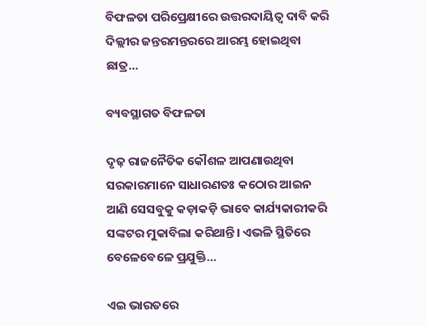ବିଫଳତା ପରିପ୍ରେକ୍ଷୀରେ ଉତ୍ତରଦାୟିତ୍ୱ ଦାବି କରି ଦିଲ୍ଲୀର ଜନ୍ତରମନ୍ତରରେ ଆରମ୍ଭ ହୋଇଥିବା ଛାତ୍ର…

ବ୍ୟବସ୍ଥାଗତ ବିଫଳତା

ଦୃଢ଼ ରାଜନୈତିକ କୌଶଳ ଆପଣାଉଥିବା ସରକାରମାନେ ସାଧାରଣତଃ କଠୋର ଆଇନ ଆଣି ସେସବୁକୁ କଡ଼ାକଡ଼ି ଭାବେ କାର୍ଯ୍ୟକାରୀକରି ସଙ୍କଟର ମୁକାବିଲା କରିଥାନ୍ତି। ଏଭଳି ସ୍ଥିତିରେ ବେଳେବେଳେ ପ୍ରଯୁକ୍ତି…

ଏଇ ଭାରତରେ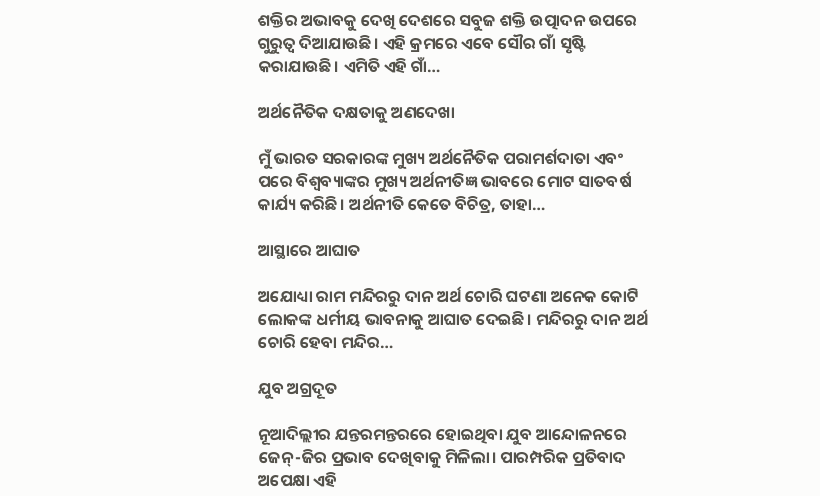ଶକ୍ତିର ଅଭାବକୁ ଦେଖି ଦେଶରେ ସବୁଜ ଶକ୍ତି ଉତ୍ପାଦନ ଉପରେ ଗୁରୁତ୍ୱ ଦିଆଯାଉଛି। ଏହି କ୍ରମରେ ଏବେ ସୌର ଗାଁ ସୃଷ୍ଟି କରାଯାଉଛି। ଏମିତି ଏହି ଗାଁ…

ଅର୍ଥନୈତିକ ଦକ୍ଷତାକୁ ଅଣଦେଖା

ମୁଁ ଭାରତ ସରକାରଙ୍କ ମୁଖ୍ୟ ଅର୍ଥନୈତିକ ପରାମର୍ଶଦାତା ଏବଂ ପରେ ବିଶ୍ୱବ୍ୟାଙ୍କର ମୁଖ୍ୟ ଅର୍ଥନୀତିଜ୍ଞ ଭାବରେ ମୋଟ ସାତବର୍ଷ କାର୍ଯ୍ୟ କରିଛି। ଅର୍ଥନୀତି କେତେ ବିଚିତ୍ର, ତାହା…

ଆସ୍ଥାରେ ଆଘାତ

ଅଯୋଧ୍ୟା ରାମ ମନ୍ଦିରରୁ ଦାନ ଅର୍ଥ ଚୋରି ଘଟଣା ଅନେକ କୋଟି ଲୋକଙ୍କ ଧର୍ମୀୟ ଭାବନାକୁ ଆଘାତ ଦେଇଛି। ମନ୍ଦିରରୁ ଦାନ ଅର୍ଥ ଚୋରି ହେବା ମନ୍ଦିର…

ଯୁବ ଅଗ୍ରଦୂତ

ନୂଆଦିଲ୍ଲୀର ଯନ୍ତରମନ୍ତରରେ ହୋଇଥିବା ଯୁବ ଆନ୍ଦୋଳନରେ ଜେନ୍‌-ଜିର ପ୍ରଭାବ ଦେଖିବାକୁ ମିଳିଲା। ପାରମ୍ପରିକ ପ୍ରତିବାଦ ଅପେକ୍ଷା ଏହି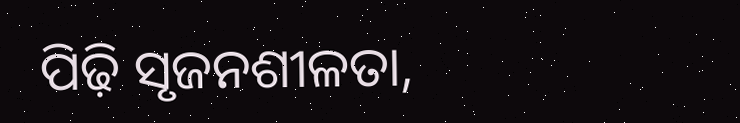ପିଢ଼ି ସୃଜନଶୀଳତା,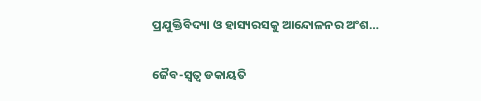ପ୍ରଯୁକ୍ତିବିଦ୍ୟା ଓ ହାସ୍ୟରସକୁ ଆନ୍ଦୋଳନର ଅଂଶ…

ଜୈବ-ସ୍ବତ୍ୱ ଡକାୟତି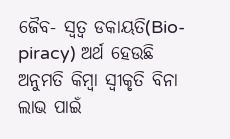ଜୈବ- ସ୍ବତ୍ୱ ଡକାୟତି(Bio-piracy) ଅର୍ଥ ହେଉଛି ଅନୁମତି କିମ୍ବା ସ୍ବୀକୃତି ବିନା ଲାଭ ପାଇଁ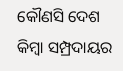କୌଣସି ଦେଶ କିମ୍ବା ସମ୍ପ୍ରଦାୟର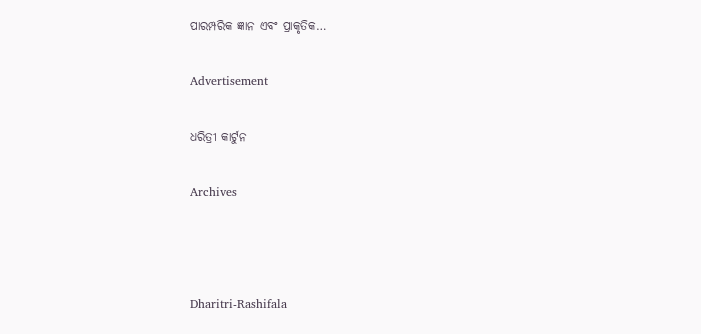ପାରମ୍ପରିକ ଜ୍ଞାନ ଏବଂ ପ୍ରାକୃତିକ…

Advertisement

ଧରିତ୍ରୀ କାର୍ଟୁନ

Archives



Dharitri-Rashifala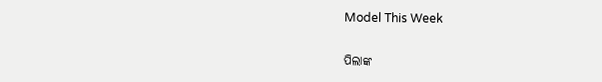Model This Week

ପିଲାଙ୍କ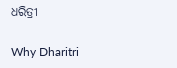ଧରିତ୍ରୀ

Why Dharitri